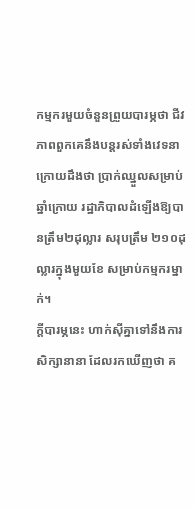កម្មករមួយចំនួនព្រួយបារម្ភថា ជីវភាពពួកគេនឹងបន្តរស់ទាំងវេទនា ក្រោយដឹងថា ប្រាក់ឈ្នួលសម្រាប់ឆ្នាំក្រោយ រដ្ឋាភិបាលដំឡើងឱ្យបានត្រឹម២ដុល្លារ សរុបត្រឹម ២១០ដុល្លារក្នុងមួយខែ សម្រាប់កម្មករម្នាក់។
ក្តីបារម្ភនេះ ហាក់ស៊ីគ្នាទៅនឹងការសិក្សានានា ដែលរកឃើញថា គ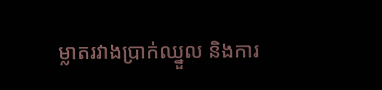ម្លាតរវាងប្រាក់ឈ្នួល និងការ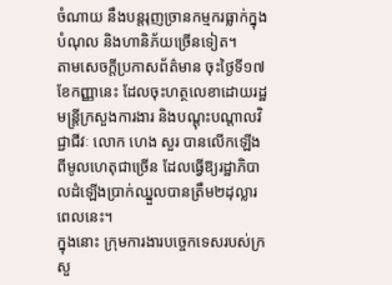ចំណាយ នឹងបន្តរុញច្រានកម្មករធ្លាក់ក្នុងបំណុល និងហានិភ័យច្រើនទៀត។
តាមសេចក្តីប្រកាសព័ត៌មាន ចុះថ្ងៃទី១៧ ខែកញ្ញានេះ ដែលចុះហត្ថលេខាដោយរដ្ឋមន្ត្រីក្រសួងការងារ និងបណ្តុះបណ្តាលវិជ្ជាជីវៈ លោក ហេង សួរ បានលើកឡើងពីមូលហេតុជាច្រើន ដែលធ្វើឱ្យរដ្ឋាភិបាលដំឡើងប្រាក់ឈ្នួលបានត្រឹម២ដុល្លារពេលនេះ។
ក្នុងនោះ ក្រុមការងារបច្ចេកទេសរបស់ក្រសួ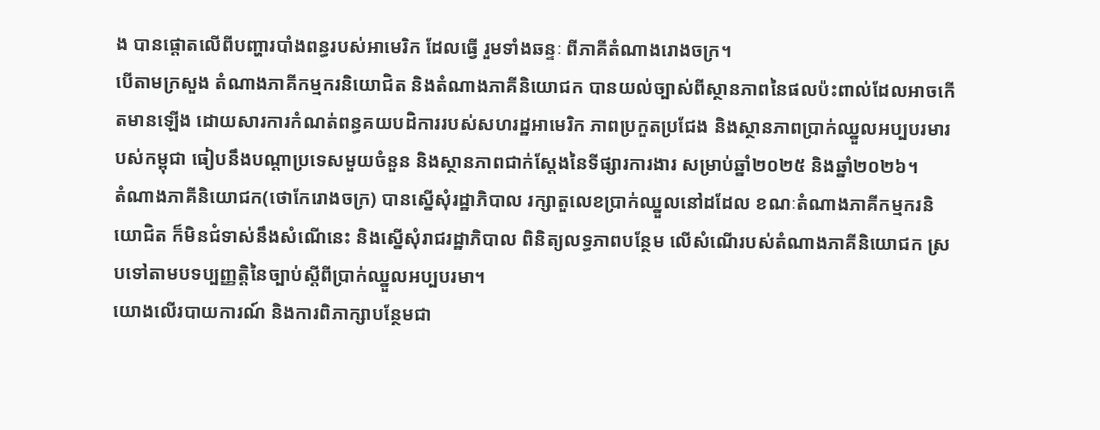ង បានផ្តោតលើពីបញ្ហារបាំងពន្ធរបស់អាមេរិក ដែលធ្វើ រួមទាំងឆន្ទៈ ពីភាគីតំណាងរោងចក្រ។
បើតាមក្រសួង តំណាងភាគីកម្មករនិយោជិត និងតំណាងភាគីនិយោជក បានយល់ច្បាស់ពីស្ថានភាពនៃផលប៉ះពាល់ដែលអាចកើតមានឡើង ដោយសារការកំណត់ពន្ធគយបដិការរបស់សហរដ្ឋអាមេរិក ភាពប្រកួតប្រជែង និងស្ថានភាពប្រាក់ឈ្នួលអប្បបរមារបស់កម្ពុជា ធៀបនឹងបណ្តាប្រទេសមួយចំនួន និងស្ថានភាពជាក់ស្ដែងនៃទីផ្សារការងារ សម្រាប់ឆ្នាំ២០២៥ និងឆ្នាំ២០២៦។
តំណាងភាគីនិយោជក(ថោកែរោងចក្រ) បានស្នើសុំរដ្ឋាភិបាល រក្សាតួលេខប្រាក់ឈ្នួលនៅដដែល ខណៈតំណាងភាគីកម្មករនិយោជិត ក៏មិនជំទាស់នឹងសំណើនេះ និងស្នើសុំរាជរដ្ឋាភិបាល ពិនិត្យលទ្ធភាពបន្ថែម លើសំណើរបស់តំណាងភាគីនិយោជក ស្របទៅតាមបទប្បញ្ញត្តិនៃច្បាប់ស្តីពីប្រាក់ឈ្នួលអប្បបរមា។
យោងលើរបាយការណ៍ និងការពិភាក្សាបន្ថែមជា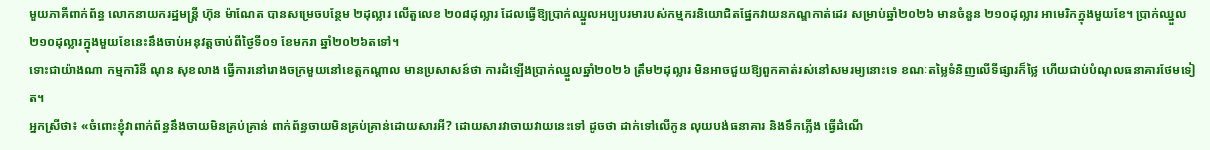មួយភាគីពាក់ព័ន្ធ លោកនាយករដ្ឋមន្ត្រី ហ៊ុន ម៉ាណែត បានសម្រេចបន្ថែម ២ដុល្លារ លើតួលេខ ២០៨ដុល្លារ ដែលធ្វើឱ្យប្រាក់ឈ្នួលអប្បបរមារបស់កម្មករនិយោជិតផ្នែកវាយនភណ្ឌកាត់ដេរ សម្រាប់ឆ្នាំ២០២៦ មានចំនួន ២១០ដុល្លារ អាមេរិកក្នុងមួយខែ។ ប្រាក់ឈ្នួល ២១០ដុល្លារក្នុងមួយខែនេះនឹងចាប់អនុវត្តចាប់ពីថ្ងៃទី០១ ខែមករា ឆ្នាំ២០២៦តទៅ។
ទោះជាយ៉ាងណា កម្មការិនី ណុន សុខលាង ធ្វើការនៅរោងចក្រមួយនៅខេត្តកណ្តាល មានប្រសាសន៍ថា ការដំឡើងប្រាក់ឈ្នួលឆ្នាំ២០២៦ ត្រឹម២ដុល្លារ មិនអាចជួយឱ្យពួកគាត់រស់នៅសមរម្យនោះទេ ខណៈតម្លៃទំនិញលើទីផ្សារក៏ថ្លៃ ហើយជាប់បំណុលធនាគារថែមទៀត។
អ្នកស្រីថា៖ «ចំពោះខ្ញុំវាពាក់ព័ន្ធនឹងចាយមិនគ្រប់គ្រាន់ ពាក់ព័ន្ធចាយមិនគ្រប់គ្រាន់ដោយសារអី? ដោយសារវាចាយវាយនេះទៅ ដូចថា ដាក់ទៅលើកូន លុយបង់ធនាគារ និងទឹកភ្លើង ធ្វើដំណើ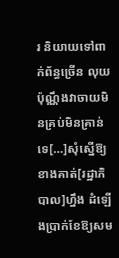រ និយាយទៅពាក់ព័ន្ធច្រើន លុយប៉ុណ្ណឹងវាចាយមិនគ្រប់មិនគ្រាន់ទេ[…]សុំស្នើឱ្យខាងគាត់[រដ្ឋាភិបាល]ហ្នឹង ដំឡើងប្រាក់ខែឱ្យសម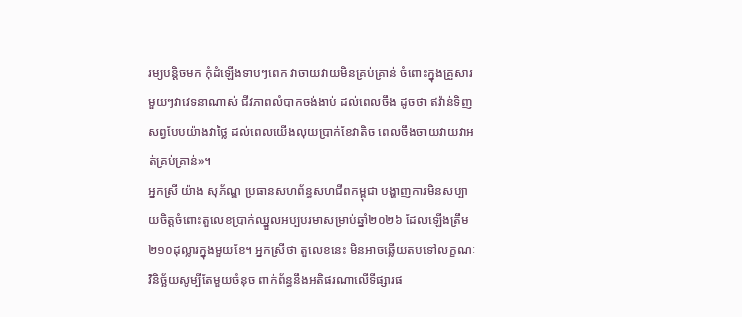រម្យបន្តិចមក កុំដំឡើងទាបៗពេក វាចាយវាយមិនគ្រប់គ្រាន់ ចំពោះក្នុងគ្រួសារមួយៗវាវេទនាណាស់ ជីវភាពលំបាកចង់ងាប់ ដល់ពេលចឹង ដូចថា ឥវ៉ាន់ទិញសព្វបែបយ៉ាងវាថ្លៃ ដល់ពេលយើងលុយប្រាក់ខែវាតិច ពេលចឹងចាយវាយវាអត់គ្រប់គ្រាន់»។
អ្នកស្រី យ៉ាង សុភ័ណ្ឌ ប្រធានសហព័ន្ធសហជីពកម្ពុជា បង្ហាញការមិនសប្បាយចិត្តចំពោះតួលេខប្រាក់ឈ្នួលអប្បបរមាសម្រាប់ឆ្នាំ២០២៦ ដែលឡើងត្រឹម ២១០ដុល្លារក្នុងមួយខែ។ អ្នកស្រីថា តួលេខនេះ មិនអាចឆ្លើយតបទៅលក្ខណៈវិនិច្ឆ័យសូម្បីតែមួយចំនុច ពាក់ព័ន្ធនឹងអតិផរណាលើទីផ្សារផ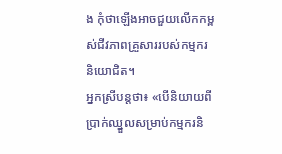ង កុំថាឡើងអាចជួយលើកកម្ពស់ជីវភាពគ្រួសាររបស់កម្មករនិយោជិត។
អ្នកស្រីបន្តថា៖ «បើនិយាយពីប្រាក់ឈ្នួលសម្រាប់កម្មករនិ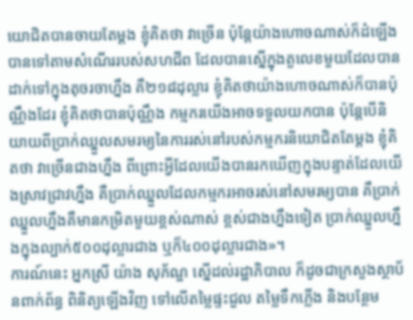យោជិតបានចាយតែម្តង ខ្ញុំគិតថា វាច្រើន ប៉ុន្តែយ៉ាងហោចណាស់ក៏ដំឡើងបានទៅតាមសំណើររបស់សហជីព ដែលបានស្នើក្នុងតួលេខមួយដែលបានដាក់ទៅក្នុងតុចរចាហ្នឹង គឺ២១៨ដុល្លារ ខ្ញុំគិតថាយ៉ាងហោចណាស់ក៏បានប៉ុណ្ណឹងដែរ ខ្ញុំគិតថាបានប៉ុណ្ណឹង កម្មករយើងអាចទទួលយកបាន ប៉ុន្តែបើនិយាយពីប្រាក់ឈ្នួលសមរម្យនៃការរស់នៅរបស់កម្មករនិយោជិតតែម្តង ខ្ញុំគិតថា វាច្រើនជាងហ្នឹង ពីព្រោះអ្វីដែលយើងបានរកឃើញក្នុងបន្ទាត់ដែលយើងស្រាវជ្រាវហ្នឹង គឺប្រាក់ឈ្នួលដែលកម្មករអាចរស់នៅសមរម្យបាន គឺប្រាក់ឈ្នួលហ្នឹងគឺមានកម្រិតមួយខ្ពស់ណាស់ ខ្ពស់ជាងហ្នឹងទៀត ប្រាក់ឈ្នួលហ្នឹងក្នុងល្បាក់៥០០ដុល្លារជាង ឬក៏៤០០ដុល្លារជាង»។
ការណ៍នេះ អ្នកស្រី យ៉ាង សុភ័ណ្ឌ ស្នើដល់រដ្ឋាភិបាល ក៏ដូចជាក្រសួងស្ថាប័នពាក់ព័ន្ធ ពិនិត្យឡើងវិញ ទៅលើតម្លៃផ្ទះជួល តម្លៃទឹកភ្លើង និងបន្ថែម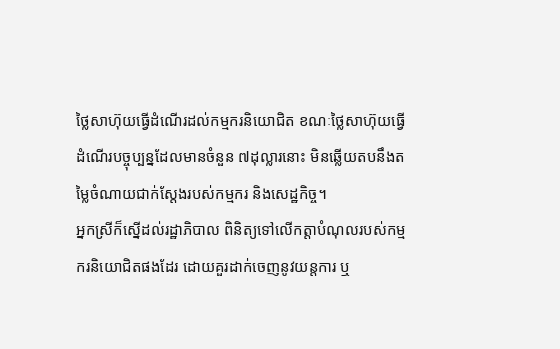ថ្លៃសាហ៊ុយធ្វើដំណើរដល់កម្មករនិយោជិត ខណៈថ្លៃសាហ៊ុយធ្វើដំណើរបច្ចុប្បន្នដែលមានចំនួន ៧ដុល្លារនោះ មិនឆ្លើយតបនឹងតម្លៃចំណាយជាក់ស្តែងរបស់កម្មករ និងសេដ្ឋកិច្ច។
អ្នកស្រីក៏ស្នើដល់រដ្ឋាភិបាល ពិនិត្យទៅលើកត្តាបំណុលរបស់កម្មករនិយោជិតផងដែរ ដោយគួរដាក់ចេញនូវយន្តការ ឬ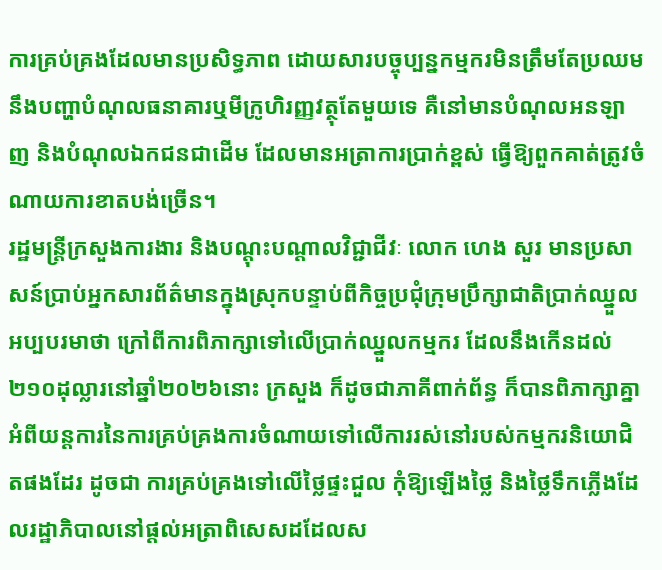ការគ្រប់គ្រងដែលមានប្រសិទ្ធភាព ដោយសារបច្ចុប្បន្នកម្មករមិនត្រឹមតែប្រឈមនឹងបញ្ហាបំណុលធនាគារឬមីក្រូហិរញ្ញវត្ថុតែមួយទេ គឺនៅមានបំណុលអនឡាញ និងបំណុលឯកជនជាដើម ដែលមានអត្រាការប្រាក់ខ្ពស់ ធ្វើឱ្យពួកគាត់ត្រូវចំណាយការខាតបង់ច្រើន។
រដ្ឋមន្ត្រីក្រសួងការងារ និងបណ្តុះបណ្តាលវិជ្ជាជីវៈ លោក ហេង សួរ មានប្រសាសន៍ប្រាប់អ្នកសារព័ត៌មានក្នុងស្រុកបន្ទាប់ពីកិច្ចប្រជុំក្រុមប្រឹក្សាជាតិប្រាក់ឈ្នួលអប្បបរមាថា ក្រៅពីការពិភាក្សាទៅលើប្រាក់ឈ្នួលកម្មករ ដែលនឹងកើនដល់ ២១០ដុល្លារនៅឆ្នាំ២០២៦នោះ ក្រសួង ក៏ដូចជាភាគីពាក់ព័ន្ធ ក៏បានពិភាក្សាគ្នាអំពីយន្តការនៃការគ្រប់គ្រងការចំណាយទៅលើការរស់នៅរបស់កម្មករនិយោជិតផងដែរ ដូចជា ការគ្រប់គ្រងទៅលើថ្លៃផ្ទះជួល កុំឱ្យឡើងថ្លៃ និងថ្លៃទឹកភ្លើងដែលរដ្ឋាភិបាលនៅផ្តល់អត្រាពិសេសដដែលស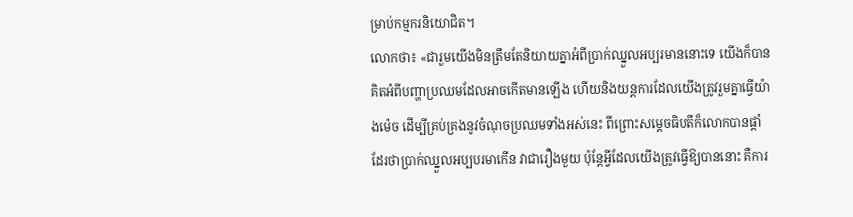ម្រាប់កម្មករនិយោជិត។
លោកថា៖ «ជារួមយើងមិនត្រឹមតែនិយាយគ្នាអំពីប្រាក់ឈ្នួលអប្បរមាននោះទេ យើងក៏បានគិតអំពីបញ្ហាប្រឈមដែលអាចកើតមានឡើង ហើយនិងយន្តការដែលយើងត្រូវរួមគ្នាធ្វើយ៉ាងម៉េច ដើម្បីគ្រប់គ្រងនូវចំណុចប្រឈមទាំងអស់នេះ ពីព្រោះសម្តេចធិបតីក៏លោកបានផ្តាំដែរថាប្រាក់ឈ្នួលអប្បបរមាកើន វាជារឿងមួយ ប៉ុន្តែអ្វីដែលយើងត្រូវធ្វើឱ្យបាននោះ គឺការ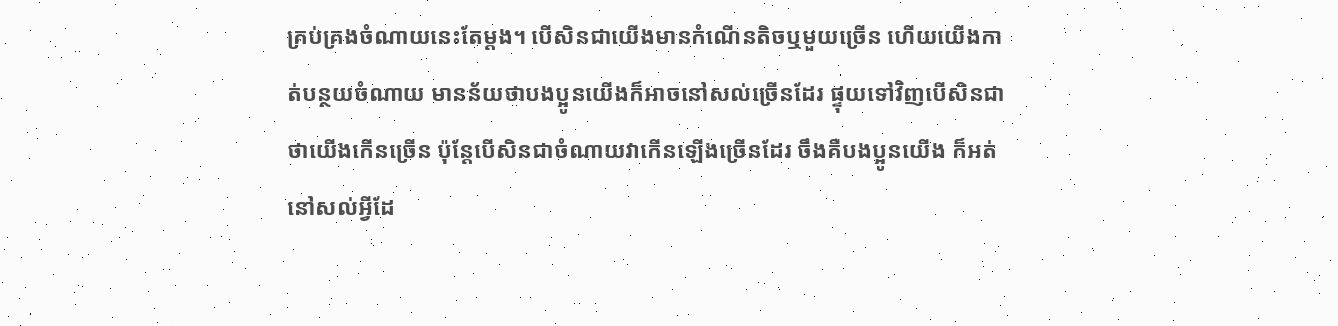គ្រប់គ្រងចំណាយនេះតែម្តង។ បើសិនជាយើងមានកំណើនតិចឬមួយច្រើន ហើយយើងកាត់បន្ថយចំណាយ មានន័យថាបងប្អូនយើងក៏អាចនៅសល់ច្រើនដែរ ផ្ទុយទៅវិញបើសិនជាថាយើងកើនច្រើន ប៉ុន្តែបើសិនជាចំណាយវាកើនឡើងច្រើនដែរ ចឹងគឺបងប្អូនយើង ក៏អត់នៅសល់អ្វីដែ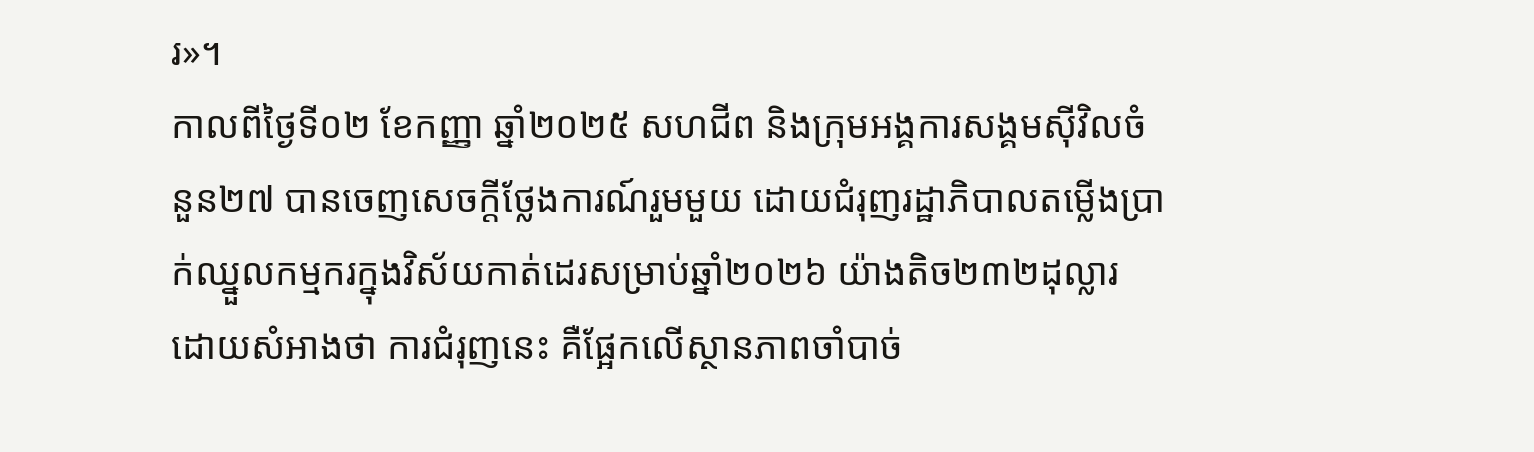រ»។
កាលពីថ្ងៃទី០២ ខែកញ្ញា ឆ្នាំ២០២៥ សហជីព និងក្រុមអង្គការសង្គមស៊ីវិលចំនួន២៧ បានចេញសេចក្តីថ្លែងការណ៍រួមមួយ ដោយជំរុញរដ្ឋាភិបាលតម្លើងប្រាក់ឈ្នួលកម្មករក្នុងវិស័យកាត់ដេរសម្រាប់ឆ្នាំ២០២៦ យ៉ាងតិច២៣២ដុល្លារ ដោយសំអាងថា ការជំរុញនេះ គឺផ្អែកលើស្ថានភាពចាំបាច់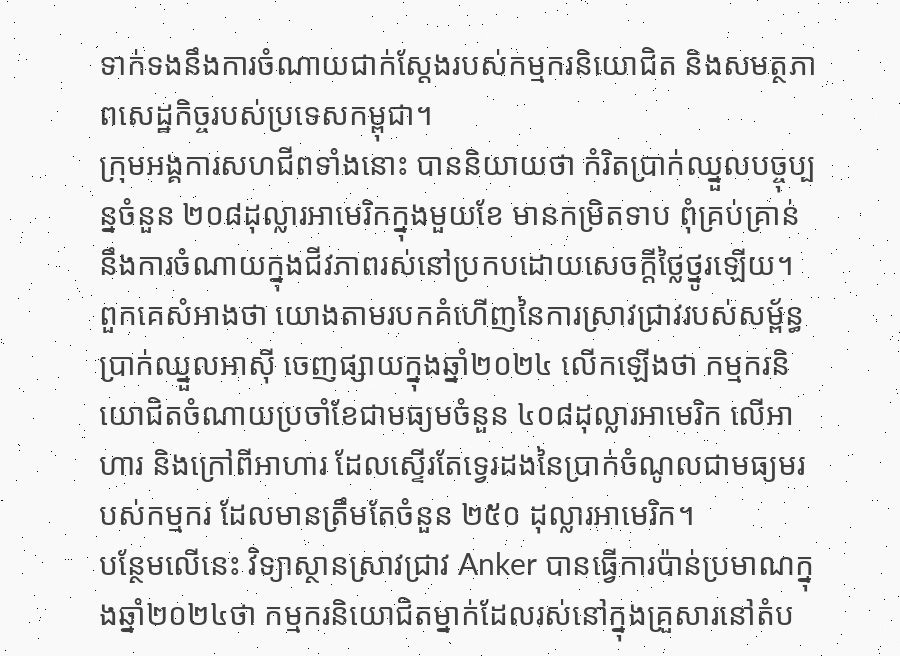ទាក់ទងនឹងការចំណាយជាក់ស្តែងរបស់កម្មករនិយោជិត និងសមត្ថភាពសេដ្ឋកិច្ចរបស់ប្រទេសកម្ពុជា។
ក្រុមអង្គការសហជីពទាំងនោះ បាននិយាយថា កំរិតប្រាក់ឈ្នួលបច្ចុប្បន្នចំនួន ២០៨ដុល្លារអាមេរិកក្នុងមួយខែ មានកម្រិតទាប ពុំគ្រប់គ្រាន់នឹងការចំណាយក្នុងជីវភាពរស់នៅប្រកបដោយសេចក្តីថ្លៃថ្នូរឡើយ។ ពួកគេសំអាងថា យោងតាមរបកគំហើញនៃការស្រាវជ្រាវរបស់សម្ព័ន្ធប្រាក់ឈ្នួលអាស៊ី ចេញផ្សាយក្នុងឆ្នាំ២០២៤ លើកឡើងថា កម្មករនិយោជិតចំណាយប្រចាំខែជាមធ្យមចំនួន ៤០៨ដុល្លារអាមេរិក លើអាហារ និងក្រៅពីអាហារ ដែលស្ទើរតែទ្វេរដងនៃប្រាក់ចំណូលជាមធ្យមរបស់កម្មករ ដែលមានត្រឹមតែចំនួន ២៥០ ដុល្លារអាមេរិក។
បន្ថែមលើនេះ វិទ្យាស្ថានស្រាវជ្រាវ Anker បានធ្វើការប៉ាន់ប្រមាណក្នុងឆ្នាំ២០២៤ថា កម្មករនិយោជិតម្នាក់ដែលរស់នៅក្នុងគ្រួសារនៅតំប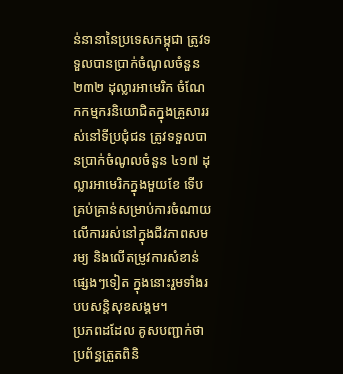ន់នានានៃប្រទេសកម្ពុជា ត្រូវទទួលបានប្រាក់ចំណូលចំនួន ២៣២ ដុល្លារអាមេរិក ចំណែកកម្មករនិយោជិតក្នុងគ្រួសាររស់នៅទីប្រជុំជន ត្រូវទទួលបានប្រាក់ចំណូលចំនួន ៤១៧ ដុល្លារអាមេរិកក្នុងមួយខែ ទើបគ្រប់គ្រាន់សម្រាប់ការចំណាយលើការរស់នៅក្នុងជីវភាពសមរម្យ និងលើតម្រូវការសំខាន់ផ្សេងៗទៀត ក្នុងនោះរួមទាំងរបបសន្តិសុខសង្គម។
ប្រភពដដែល គូសបញ្ជាក់ថា ប្រព័ន្ធត្រួតពិនិ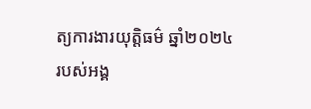ត្យការងារយុត្តិធម៌ ឆ្នាំ២០២៤ របស់អង្គ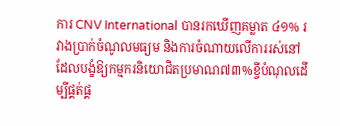ការ CNV International បានរកឃើញគម្លាត ៤១% រវាងប្រាក់ចំណូលមធ្យម និងការចំណាយលើការរស់នៅ ដែលបង្ខំឱ្យកម្មករនិយោជិតប្រមាណ៧៣%ខ្ចីបំណុលដើម្បីផ្គត់ផ្គ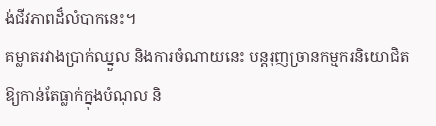ង់ជីវភាពដ៏លំបាកនេះ។
គម្លាតរវាងប្រាក់ឈ្នួល និងការចំណាយនេះ បន្តរុញច្រានកម្មករនិយោជិតឱ្យកាន់តែធ្លាក់ក្នុងបំណុល និ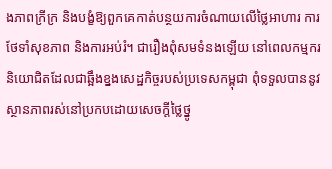ងភាពក្រីក្រ និងបង្ខំឱ្យពួកគេកាត់បន្ថយការចំណាយលើថ្លៃអាហារ ការថែទាំសុខភាព និងការអប់រំ។ ជារឿងពុំសមទំនងឡើយ នៅពេលកម្មករនិយោជិតដែលជាឆ្អឹងខ្នងសេដ្ឋកិច្ចរបស់ប្រទេសកម្ពុជា ពុំទទួលបាននូវស្ថានភាពរស់នៅប្រកបដោយសេចក្តីថ្លៃថ្នូ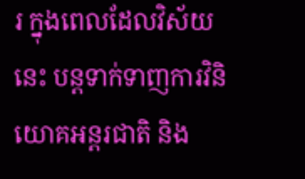រ ក្នុងពេលដែលវិស័យនេះ បន្តទាក់ទាញការវិនិយោគអន្តរជាតិ និង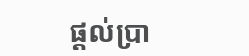ផ្តល់ប្រា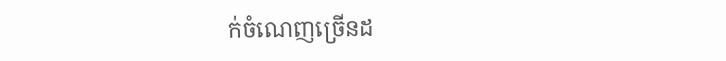ក់ចំណេញច្រើនដ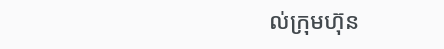ល់ក្រុមហ៊ុន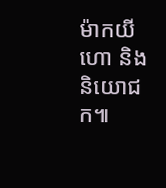ម៉ាកយីហោ និងនិយោជក៕